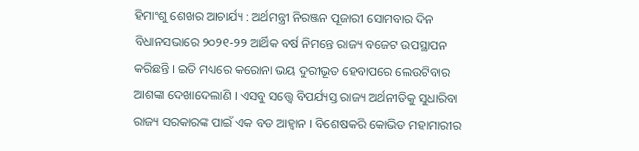ହିମାଂଶୁ ଶେଖର ଆଚାର୍ଯ୍ୟ : ଅର୍ଥମନ୍ତ୍ରୀ ନିରଞ୍ଜନ ପୂଜାରୀ ସୋମବାର ଦିନ ବିଧାନସଭାରେ ୨୦୨୧-୨୨ ଆର୍ଥିକ ବର୍ଷ ନିମନ୍ତେ ରାଜ୍ୟ ବଜେଟ ଉପସ୍ଥାପନ କରିଛନ୍ତି । ଇତି ମଧ୍ୟରେ କରୋନା ଭୟ ଦୁରୀଭୂତ ହେବାପରେ ଲେଉଟିବାର ଆଶଙ୍କା ଦେଖାଦେଲାଣି । ଏସବୁ ସତ୍ତ୍ୱେ ବିପର୍ଯ୍ୟସ୍ତ ରାଜ୍ୟ ଅର୍ଥନୀତିକୁ ସୁଧାରିବା ରାଜ୍ୟ ସରକାରଙ୍କ ପାଇଁ ଏକ ବଡ ଆହ୍ୱାନ । ବିଶେଷକରି କୋଭିଡ ମହାମାରୀର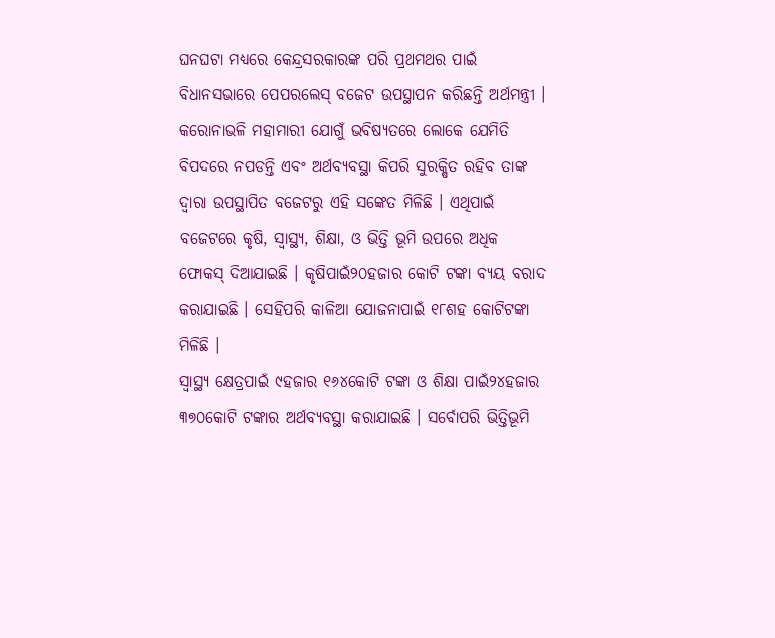ଘନଘଟା ମଧ୍ୟରେ କେନ୍ଦ୍ରସରକାରଙ୍କ ପରି ପ୍ରଥମଥର ପାଇଁ ବିଧାନସଭାରେ ପେପରଲେସ୍ ବଜେଟ ଉପସ୍ଥାପନ କରିଛନ୍ତି ଅର୍ଥମନ୍ତ୍ରୀ ।
କରୋନାଭଳି ମହାମାରୀ ଯୋଗୁଁ ଭବିଷ୍ୟତରେ ଲୋକେ ଯେମିତି ବିପଦରେ ନପଡନ୍ତି ଏବଂ ଅର୍ଥବ୍ୟବସ୍ଥା କିପରି ସୁରକ୍ଷିତ ରହିବ ତାଙ୍କ ଦ୍ୱାରା ଉପସ୍ଥାପିତ ବଜେଟରୁ ଏହି ସଙ୍କେତ ମିଳିଛି । ଏଥିପାଇଁ ବଜେଟରେ କୃଷି, ସ୍ୱାସ୍ଥ୍ୟ, ଶିକ୍ଷା, ଓ ଭିତ୍ତି ଭୂମି ଉପରେ ଅଧିକ ଫୋକସ୍ ଦିଆଯାଇଛି । କୃଷିପାଇଁ୨୦ହଜାର କୋଟି ଟଙ୍କା ବ୍ୟୟ ବରାଦ କରାଯାଇଛି । ସେହିପରି କାଳିଆ ଯୋଜନାପାଇଁ ୧୮ଶହ କୋଟିଟଙ୍କା ମିଳିଛି ।
ସ୍ୱାସ୍ଥ୍ୟ କ୍ଷେତ୍ରପାଇଁ ୯ହଜାର ୧୬୪କୋଟି ଟଙ୍କା ଓ ଶିକ୍ଷା ପାଇଁ୨୪ହଜାର ୩୭୦କୋଟି ଟଙ୍କାର ଅର୍ଥବ୍ୟବସ୍ଥା କରାଯାଇଛି । ସର୍ବୋପରି ଭିତ୍ତିଭୂମି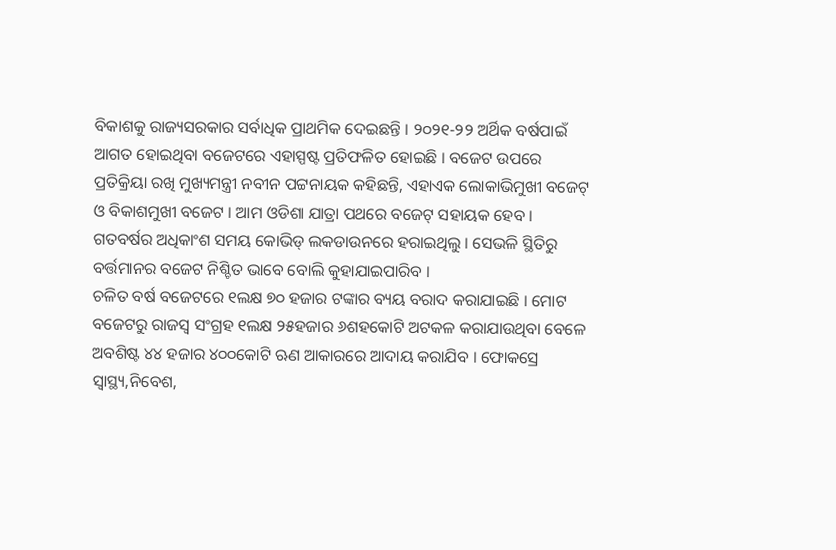ବିକାଶକୁ ରାଜ୍ୟସରକାର ସର୍ବାଧିକ ପ୍ରାଥମିକ ଦେଇଛନ୍ତି । ୨୦୨୧-୨୨ ଅର୍ଥିକ ବର୍ଷପାଇଁ ଆଗତ ହୋଇଥିବା ବଜେଟରେ ଏହାସ୍ପଷ୍ଟ ପ୍ରତିଫଳିତ ହୋଇଛି । ବଜେଟ ଉପରେ ପ୍ରତିକ୍ରିୟା ରଖି ମୁଖ୍ୟମନ୍ତ୍ରୀ ନବୀନ ପଟ୍ଟନାୟକ କହିଛନ୍ତି, ଏହାଏକ ଲୋକାଭିମୁଖୀ ବଜେଟ୍ ଓ ବିକାଶମୁଖୀ ବଜେଟ । ଆମ ଓଡିଶା ଯାତ୍ରା ପଥରେ ବଜେଟ୍ ସହାୟକ ହେବ । ଗତବର୍ଷର ଅଧିକାଂଶ ସମୟ କୋଭିଡ୍ ଲକଡାଉନରେ ହରାଇଥିଲୁ । ସେଭଳି ସ୍ଥିତିରୁ ବର୍ତ୍ତମାନର ବଜେଟ ନିଶ୍ଚିତ ଭାବେ ବୋଲି କୁହାଯାଇପାରିବ ।
ଚଳିତ ବର୍ଷ ବଜେଟରେ ୧ଲକ୍ଷ ୭୦ ହଜାର ଟଙ୍କାର ବ୍ୟୟ ବରାଦ କରାଯାଇଛି । ମୋଟ ବଜେଟରୁ ରାଜସ୍ୱ ସଂଗ୍ରହ ୧ଲକ୍ଷ ୨୫ହଜାର ୬ଶହକୋଟି ଅଟକଳ କରାଯାଉଥିବା ବେଳେ ଅବଶିଷ୍ଟ ୪୪ ହଜାର ୪୦୦କୋଟି ଋଣ ଆକାରରେ ଆଦାୟ କରାଯିବ । ଫୋକସ୍ରେ ସ୍ୱାସ୍ଥ୍ୟ,ନିବେଶ,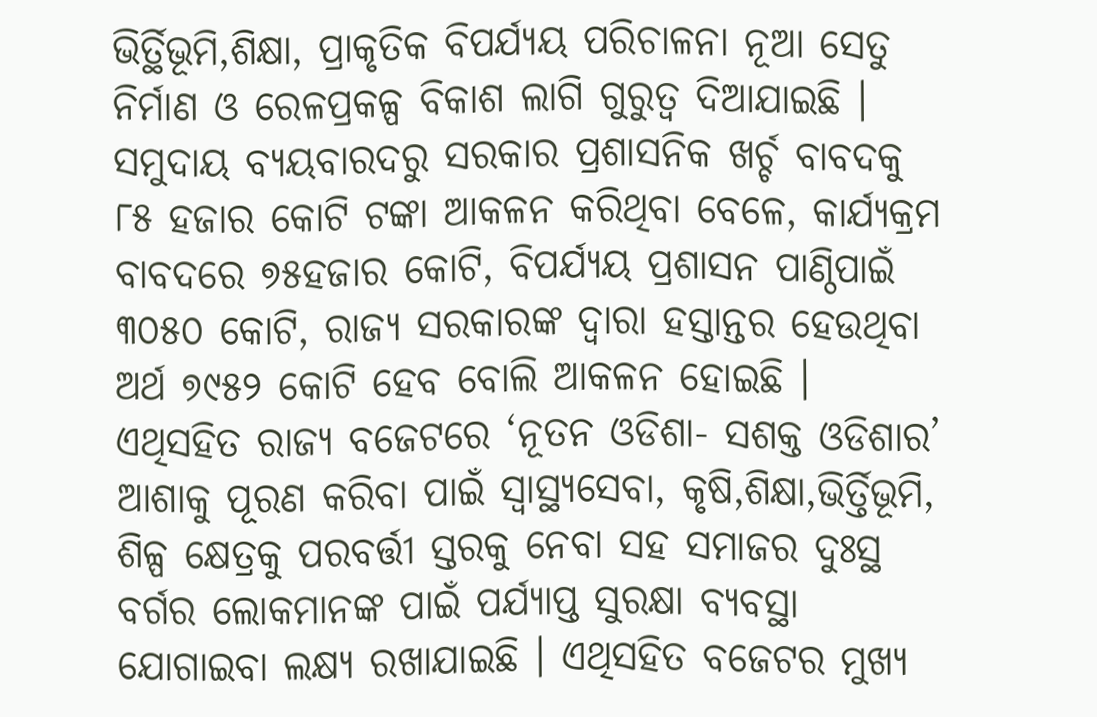ଭିର୍ତ୍ଥିଭୂମି,ଶିକ୍ଷା, ପ୍ରାକୃତିକ ବିପର୍ଯ୍ୟୟ ପରିଚାଳନା ନୂଆ ସେତୁ ନିର୍ମାଣ ଓ ରେଳପ୍ରକଳ୍ପ ବିକାଶ ଲାଗି ଗୁରୁତ୍ୱ ଦିଆଯାଇଛି ।
ସମୁଦାୟ ବ୍ୟୟବାରଦରୁ ସରକାର ପ୍ରଶାସନିକ ଖର୍ଚ୍ଚ ବାବଦକୁ ୮୫ ହଜାର କୋଟି ଟଙ୍କା ଆକଳନ କରିଥିବା ବେଳେ, କାର୍ଯ୍ୟକ୍ରମ ବାବଦରେ ୭୫ହଜାର କୋଟି, ବିପର୍ଯ୍ୟୟ ପ୍ରଶାସନ ପାଣ୍ଠିପାଇଁ ୩୦୫୦ କୋଟି, ରାଜ୍ୟ ସରକାରଙ୍କ ଦ୍ୱାରା ହସ୍ତାନ୍ତର ହେଉଥିବା ଅର୍ଥ ୭୯୫୨ କୋଟି ହେବ ବୋଲି ଆକଳନ ହୋଇଛି । ଏଥିସହିତ ରାଜ୍ୟ ବଜେଟରେ ‘ନୂତନ ଓଡିଶା- ସଶକ୍ତ ଓଡିଶାର’ ଆଶାକୁ ପୂରଣ କରିବା ପାଇଁ ସ୍ୱାସ୍ଥ୍ୟସେବା, କୃଷି,ଶିକ୍ଷା,ଭିର୍ତ୍ତିଭୂମି, ଶିଳ୍ପ କ୍ଷେତ୍ରକୁ ପରବର୍ତ୍ତୀ ସ୍ତରକୁ ନେବା ସହ ସମାଜର ଦୁଃସ୍ଥ ବର୍ଗର ଲୋକମାନଙ୍କ ପାଇଁ ପର୍ଯ୍ୟାପ୍ତ ସୁରକ୍ଷା ବ୍ୟବସ୍ଥା ଯୋଗାଇବା ଲକ୍ଷ୍ୟ ରଖାଯାଇଛି । ଏଥିସହିତ ବଜେଟର ମୁଖ୍ୟ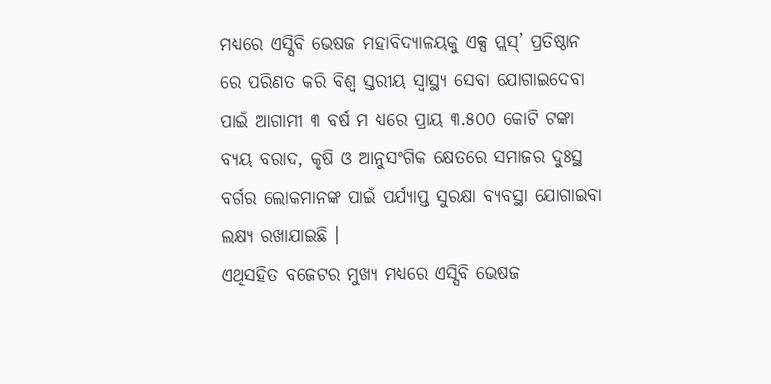ମଧ୍ୟରେ ଏସ୍ସିବି ଭେଷଜ ମହାବିଦ୍ୟାଳୟକୁ ଏକ୍ସ ପ୍ଲସ୍’ ପ୍ରତିଷ୍ଠାନ ରେ ପରିଣତ କରି ବିଶ୍ୱ ସ୍ତରୀୟ ସ୍ୱାସ୍ଥ୍ୟ ସେବା ଯୋଗାଇଦେବା ପାଇଁ ଆଗାମୀ ୩ ବର୍ଷ ମ ଧ୍ୟରେ ପ୍ରାୟ ୩.୫୦୦ କୋଟି ଟଙ୍କା ବ୍ୟୟ ବରାଦ, କୃଷି ଓ ଆନୁସଂଗିକ କ୍ଷେତରେ ସମାଜର ଦୁଃସ୍ଥ ବର୍ଗର ଲୋକମାନଙ୍କ ପାଇଁ ପର୍ଯ୍ୟାପ୍ତ ସୁରକ୍ଷା ବ୍ୟବସ୍ଥା ଯୋଗାଇବା ଲକ୍ଷ୍ୟ ରଖାଯାଇଛି ।
ଏଥିସହିତ ବଜେଟର ମୁଖ୍ୟ ମଧ୍ୟରେ ଏସ୍ସିବି ଭେଷଜ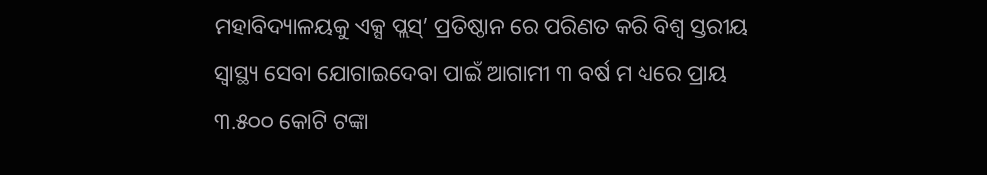ମହାବିଦ୍ୟାଳୟକୁ ଏକ୍ସ ପ୍ଲସ୍’ ପ୍ରତିଷ୍ଠାନ ରେ ପରିଣତ କରି ବିଶ୍ୱ ସ୍ତରୀୟ ସ୍ୱାସ୍ଥ୍ୟ ସେବା ଯୋଗାଇଦେବା ପାଇଁ ଆଗାମୀ ୩ ବର୍ଷ ମ ଧ୍ୟରେ ପ୍ରାୟ ୩.୫୦୦ କୋଟି ଟଙ୍କା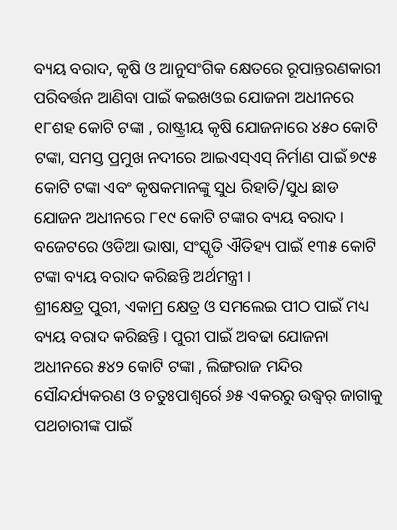ବ୍ୟୟ ବରାଦ, କୃଷି ଓ ଆନୁସଂଗିକ କ୍ଷେତରେ ରୂପାନ୍ତରଣକାରୀ ପରିବର୍ତ୍ତନ ଆଣିବା ପାଇଁ କଇଖଓଇ ଯୋଜନା ଅଧୀନରେ ୧୮ଶହ କୋଟି ଟଙ୍କା , ରାଷ୍ଟ୍ରୀୟ କୃଷି ଯୋଜନାରେ ୪୫୦ କୋଟି ଟଙ୍କା, ସମସ୍ତ ପ୍ରମୁଖ ନଦୀରେ ଆଇଏସ୍ଏସ୍ ନିର୍ମାଣ ପାଇଁ ୭୯୫ କୋଟି ଟଙ୍କା ଏବଂ କୃଷକମାନଙ୍କୁ ସୁଧ ରିହାତି/ସୁଧ ଛାଡ ଯୋଜନ ଅଧୀନରେ ୮୧୯ କୋଟି ଟଙ୍କାର ବ୍ୟୟ ବରାଦ । ବଜେଟରେ ଓଡିଆ ଭାଷା, ସଂସ୍କୃତି ଐତିହ୍ୟ ପାଇଁ ୧୩୫ କୋଟି ଟଙ୍କା ବ୍ୟୟ ବରାଦ କରିଛନ୍ତି ଅର୍ଥମନ୍ତ୍ରୀ ।
ଶ୍ରୀକ୍ଷେତ୍ର ପୁରୀ, ଏକାମ୍ର କ୍ଷେତ୍ର ଓ ସମଲେଇ ପୀଠ ପାଇଁ ମଧ୍ୟ ବ୍ୟୟ ବରାଦ କରିଛନ୍ତି । ପୁରୀ ପାଇଁ ଅବଢା ଯୋଜନା ଅଧୀନରେ ୫୪୨ କୋଟି ଟଙ୍କା , ଲିଙ୍ଗରାଜ ମନ୍ଦିର ସୌନ୍ଦର୍ଯ୍ୟକରଣ ଓ ଚତୁଃପାଶ୍ୱର୍ରେ ୬୫ ଏକରରୁ ଉଦ୍ଧ୍ୱର୍ ଜାଗାକୁ ପଥଚାରୀଙ୍କ ପାଇଁ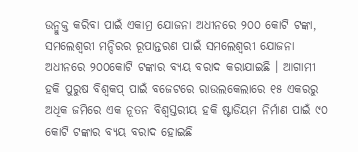ଉନ୍ମୁକ୍ତ କରିବା ପାଇଁ ଏକାମ୍ର ଯୋଜନା ଅଧୀନରେ ୨୦୦ କୋଟି ଟଙ୍କା, ସମଲେଶ୍ୱରୀ ମନ୍ଦିରର ରୂପାନ୍ତରଣ ପାଇଁ ସମଲେଶ୍ୱରୀ ଯୋଜନା ଅଧୀନରେ ୨୦୦କୋଟି ଟଙ୍କାର ବ୍ୟୟ ବରାଦ କରାଯାଇଛି । ଆଗାମୀ ହକି ପୁରୁଷ ବିଶ୍ୱକପ୍ ପାଇଁ ବଜେଟରେ ରାଉଲକେଲାରେ ୧୫ ଏକରରୁ ଅଧିକ ଜମିରେ ଏକ ନୂତନ ବିଶ୍ୱସ୍ତରୀୟ ହକି ଷ୍ଟାଡିୟମ ନିର୍ମାଣ ପାଇଁ ୯୦ କୋଟି ଟଙ୍କାର ବ୍ୟୟ ବରାଦ ହୋଇଛି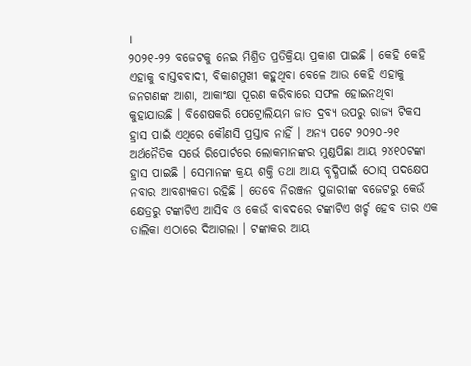।
୨୦୨୧-୨୨ ବଜେଟକୁ ନେଇ ମିଶ୍ରିତ ପ୍ରତିକ୍ରିୟା ପ୍ରକାଶ ପାଇଛି । କେହି କେହି ଏହାକୁ ବାସ୍ତବବାଦୀ, ବିକାଶମୁଖୀ କହୁଥିବା ବେଳେ ଆଉ କେହି ଏହାକୁ ଜନଗଣଙ୍କ ଆଶା, ଆକାଂକ୍ଷା ପୂରଣ କରିବାରେ ସଫଳ ହୋଇନଥିବା କୁହାଯାଉଛି । ବିଶେଷକରି ପେଟ୍ରୋଲିୟମ ଜାତ ଦ୍ରବ୍ୟ ଉପରୁ ରାଜ୍ୟ ଟିକସ ହ୍ରାସ ପାଇଁ ଏଥିରେ କୌଣସି ପ୍ରସ୍ତାବ ନାହିଁ । ଅନ୍ୟ ପଟେ ୨୦୨୦-୨୧ ଅର୍ଥନୈତିକ ସର୍ଭେ ରିପୋର୍ଟରେ ଲୋକମାନଙ୍କର ମୁଣ୍ଡପିଛା ଆୟ ୨୪୧୦ଟଙ୍କା ହ୍ରାସ ପାଇଛି । ସେମାନଙ୍କ କ୍ରୟ ଶକ୍ତି ତଥା ଆୟ ବୃଦ୍ଧିପାଇଁ ଠୋସ୍ ପଦକ୍ଷେପ ନବାର ଆବଶ୍ୟକତା ରହିଛି । ତେବେ ନିରଞ୍ଜନ ପୁଜାରୀଙ୍କ ବଜେଟରୁ କେଉଁ କ୍ଷେତ୍ରରୁ ଟଙ୍କାଟିଏ ଆସିବ ଓ କେଉଁ ବାବଦରେ ଟଙ୍କାଟିଏ ଖର୍ଚ୍ଚ ହେବ ତାର ଏକ ତାଲିକା ଏଠାରେ ଦିଆଗଲା । ଟଙ୍କାକର ଆୟ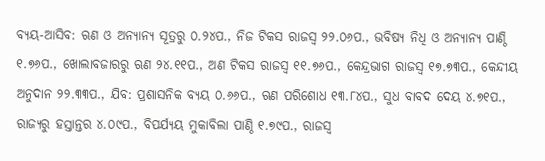ବ୍ୟୟ-ଆସିବ: ଋଣ ଓ ଅନ୍ୟାନ୍ୟ ସୂତ୍ରରୁ ୦.୨୪ପ., ନିଜ ଟିକସ ରାଜସ୍ୱ ୨୨.୦୬ପ., ଭବିଷ୍ୟ ନିଧି ଓ ଅନ୍ୟାନ୍ୟ ପାଣ୍ଠି ୧.୭୬ପ., ଖୋଲାବଜାରରୁ ଋଣ ୨୪.୧୧ପ., ଅଣ ଟିକସ ରାଜସ୍ୱ ୧୧.୭୬ପ., କେନ୍ଦ୍ରଭାଗ ରାଜସ୍ୱ ୧୭.୭୩ପ., କେନ୍ଦୀୟ ଅନୁଦାନ ୨୨.୩୩ପ., ଯିବ: ପ୍ରଶାସନିକ ବ୍ୟୟ ୦.୬୬ପ., ଋଣ ପରିଶୋଧ ୧୩.୮୪ପ., ସୁଧ ବାବଦ ଦେୟ ୪.୭୧ପ., ରାଜ୍ୟରୁ ହସ୍ତାନ୍ତର ୪.୦୯ପ., ବିପର୍ଯ୍ୟୟ ମୁକାବିଲା ପାଣ୍ଠି ୧.୭୯ପ., ରାଜସ୍ୱ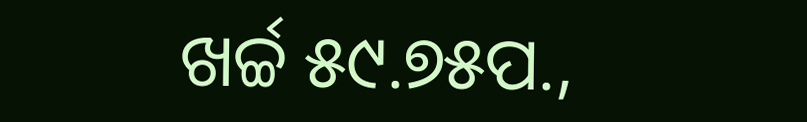ଖର୍ଚ୍ଚ ୫୯.୭୫ପ.,